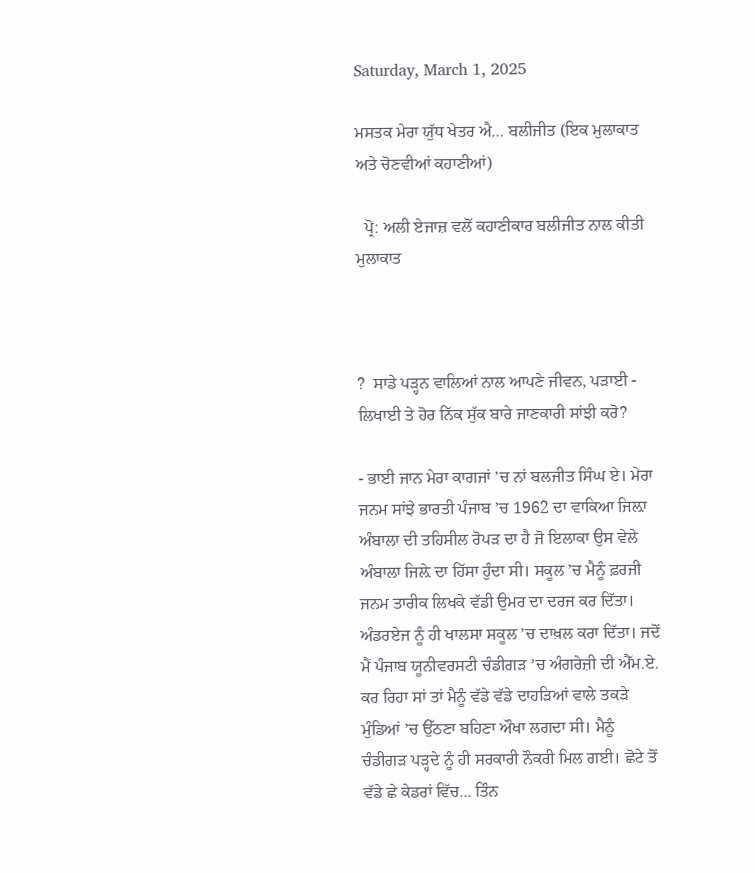Saturday, March 1, 2025

ਮਸਤਕ ਮੇਰਾ ਯੁੱਧ ਖੇਤਰ ਐ… ਬਲੀਜੀਤ (ਇਕ ਮੁਲਾਕਾਤ ਅਤੇ ਚੋਣਵੀਆਂ ਕਹਾਣੀਆਂ)

  ਪ੍ਰੋ: ਅਲੀ ਏਜਾਜ਼ ਵਲੋਂ ਕਹਾਣੀਕਾਰ ਬਲੀਜੀਤ ਨਾਲ ਕੀਤੀ ਮੁਲਾਕਾਤ



?  ਸਾਡੇ ਪੜ੍ਹਨ ਵਾਲਿਆਂ ਨਾਲ ਆਪਣੇ ਜੀਵਨ, ਪੜਾਈ - ਲਿਖਾਈ ਤੇ ਹੋਰ ਨਿੱਕ ਸੁੱਕ ਬਾਰੇ ਜਾਣਕਾਰੀ ਸਾਂਝੀ ਕਰੋ?

- ਭਾਈ ਜਾਨ ਮੇਰਾ ਕਾਗਜਾਂ ’ਚ ਨਾਂ ਬਲਜੀਤ ਸਿੰਘ ਏ। ਮੇਰਾ ਜਨਮ ਸਾਂਝੇ ਭਾਰਤੀ ਪੰਜਾਬ ’ਚ 1962 ਦਾ ਵਾਕਿਆ ਜਿਲ਼ਾ ਅੰਬਾਲਾ ਦੀ ਤਹਿਸੀਲ ਰੋਪੜ ਦਾ ਹੈ ਜੋ ਇਲਾਕਾ ਉਸ ਵੇਲੇ ਅੰਬਾਲਾ ਜਿਲ਼ੇ ਦਾ ਹਿੱਸਾ ਹੁੰਦਾ ਸੀ। ਸਕੂਲ ’ਚ ਮੈਨੂੰ ਫ਼ਰਜੀ ਜਨਮ ਤਾਰੀਕ ਲਿਖਕੇ ਵੱਡੀ ਉਮਰ ਦਾ ਦਰਜ ਕਰ ਦਿੱਤਾ। ਅੰਡਰਏਜ ਨੂੰ ਹੀ ਖਾਲਸਾ ਸਕੂਲ ’ਚ ਦਾਖ਼ਲ ਕਰਾ ਦਿੱਤਾ। ਜਦੋਂ ਮੈਂ ਪੰਜਾਬ ਯੂਨੀਵਰਸਟੀ ਚੰਡੀਗੜ ’ਚ ਅੰਗਰੇਜ਼ੀ ਦੀ ਐੱਮ.ਏ. ਕਰ ਰਿਹਾ ਸਾਂ ਤਾਂ ਮੈਨੂੰ ਵੱਡੇ ਵੱਡੇ ਦਾਹੜਿਆਂ ਵਾਲੇ ਤਕੜੇ ਮੁੰਡਿਆਂ ’ਚ ਉੱਠਣਾ ਬਹਿਣਾ ਔਖਾ ਲਗਦਾ ਸੀ। ਮੈਨੂੰ ਚੰਡੀਗੜ ਪੜ੍ਹਦੇ ਨੂੰ ਹੀ ਸਰਕਾਰੀ ਨੌਕਰੀ ਮਿਲ ਗਈ। ਛੋਟੇ ਤੋਂ ਵੱਡੇ ਛੇ ਕੇਡਰਾਂ ਵਿੱਚ... ਤਿੰਨ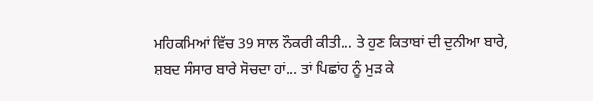ਮਹਿਕਮਿਆਂ ਵਿੱਚ 39 ਸਾਲ ਨੌਕਰੀ ਕੀਤੀ... ਤੇ ਹੁਣ ਕਿਤਾਬਾਂ ਦੀ ਦੁਨੀਆ ਬਾਰੇ, ਸ਼ਬਦ ਸੰਸਾਰ ਬਾਰੇ ਸੋਚਦਾ ਹਾਂ... ਤਾਂ ਪਿਛਾਂਹ ਨੂੰ ਮੁੜ ਕੇ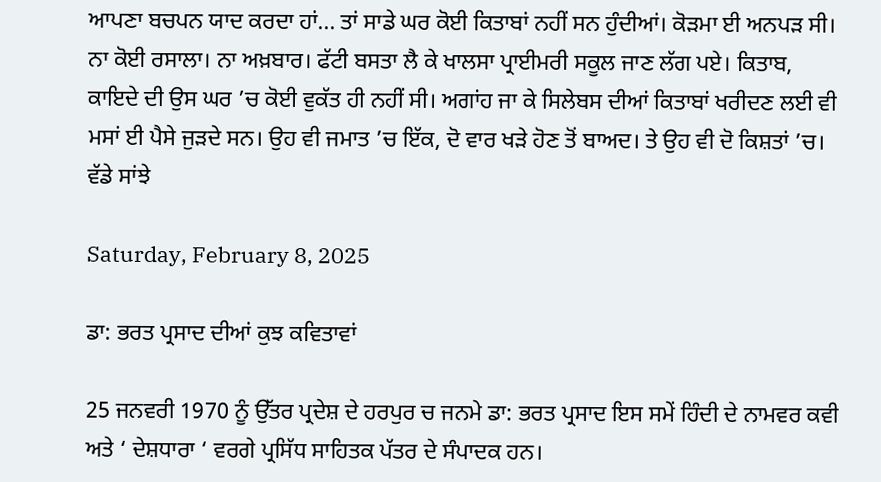ਆਪਣਾ ਬਚਪਨ ਯਾਦ ਕਰਦਾ ਹਾਂ... ਤਾਂ ਸਾਡੇ ਘਰ ਕੋਈ ਕਿਤਾਬਾਂ ਨਹੀਂ ਸਨ ਹੁੰਦੀਆਂ। ਕੋੜਮਾ ਈ ਅਨਪੜ ਸੀ। ਨਾ ਕੋਈ ਰਸਾਲਾ। ਨਾ ਅਖ਼ਬਾਰ। ਫੱਟੀ ਬਸਤਾ ਲੈ ਕੇ ਖਾਲਸਾ ਪ੍ਰਾਈਮਰੀ ਸਕੂਲ ਜਾਣ ਲੱਗ ਪਏ। ਕਿਤਾਬ, ਕਾਇਦੇ ਦੀ ਉਸ ਘਰ ’ਚ ਕੋਈ ਵੁਕੱਤ ਹੀ ਨਹੀਂ ਸੀ। ਅਗਾਂਹ ਜਾ ਕੇ ਸਿਲੇਬਸ ਦੀਆਂ ਕਿਤਾਬਾਂ ਖਰੀਦਣ ਲਈ ਵੀ ਮਸਾਂ ਈ ਪੈਸੇ ਜੁੜਦੇ ਸਨ। ਉਹ ਵੀ ਜਮਾਤ ’ਚ ਇੱਕ, ਦੋ ਵਾਰ ਖੜੇ ਹੋਣ ਤੋਂ ਬਾਅਦ। ਤੇ ਉਹ ਵੀ ਦੋ ਕਿਸ਼ਤਾਂ ’ਚ।  ਵੱਡੇ ਸਾਂਝੇ

Saturday, February 8, 2025

ਡਾ: ਭਰਤ ਪ੍ਰਸਾਦ ਦੀਆਂ ਕੁਝ ਕਵਿਤਾਵਾਂ

25 ਜਨਵਰੀ 1970 ਨੂੰ ਉੱਤਰ ਪ੍ਰਦੇਸ਼ ਦੇ ਹਰਪੁਰ ਚ ਜਨਮੇ ਡਾ: ਭਰਤ ਪ੍ਰਸਾਦ ਇਸ ਸਮੇਂ ਹਿੰਦੀ ਦੇ ਨਾਮਵਰ ਕਵੀ ਅਤੇ ‘ ਦੇਸ਼ਧਾਰਾ ‘ ਵਰਗੇ ਪ੍ਰਸਿੱਧ ਸਾਹਿਤਕ ਪੱਤਰ ਦੇ ਸੰਪਾਦਕ ਹਨ।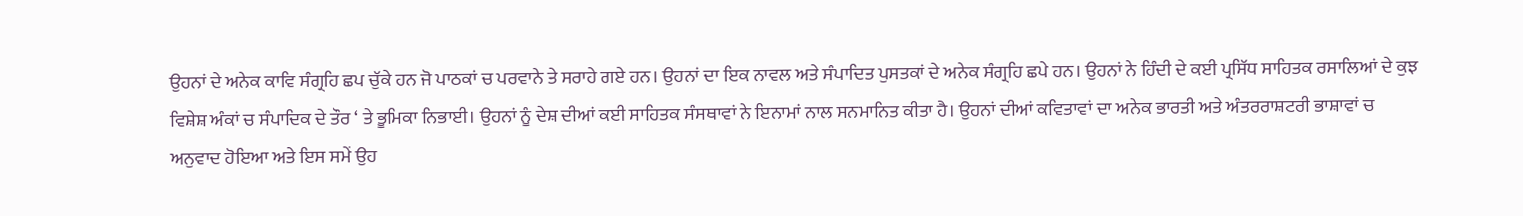ਉਹਨਾਂ ਦੇ ਅਨੇਕ ਕਾਵਿ ਸੰਗ੍ਰਹਿ ਛਪ ਚੁੱਕੇ ਹਨ ਜੋ ਪਾਠਕਾਂ ਚ ਪਰਵਾਨੇ ਤੇ ਸਰਾਹੇ ਗਏ ਹਨ। ਉਹਨਾਂ ਦਾ ਇਕ ਨਾਵਲ ਅਤੇ ਸੰਪਾਦਿਤ ਪੁਸਤਕਾਂ ਦੇ ਅਨੇਕ ਸੰਗ੍ਰਹਿ ਛਪੇ ਹਨ। ਉਹਨਾਂ ਨੇ ਹਿੰਦੀ ਦੇ ਕਈ ਪ੍ਰਸਿੱਧ ਸਾਹਿਤਕ ਰਸਾਲਿਆਂ ਦੇ ਕੁਝ ਵਿਸ਼ੇਸ਼ ਅੰਕਾਂ ਚ ਸੰਪਾਦਿਕ ਦੇ ਤੌਰ ‘ ਤੇ ਭੂਮਿਕਾ ਨਿਭਾਈ। ਉਹਨਾਂ ਨੂੰ ਦੇਸ਼ ਦੀਆਂ ਕਈ ਸਾਹਿਤਕ ਸੰਸਥਾਵਾਂ ਨੇ ਇਨਾਮਾਂ ਨਾਲ ਸਨਮਾਨਿਤ ਕੀਤਾ ਹੈ। ਉਹਨਾਂ ਦੀਆਂ ਕਵਿਤਾਵਾਂ ਦਾ ਅਨੇਕ ਭਾਰਤੀ ਅਤੇ ਅੰਤਰਰਾਸ਼ਟਰੀ ਭਾਸ਼ਾਵਾਂ ਚ ਅਨੁਵਾਦ ਹੋਇਆ ਅਤੇ ਇਸ ਸਮੇਂ ਉਹ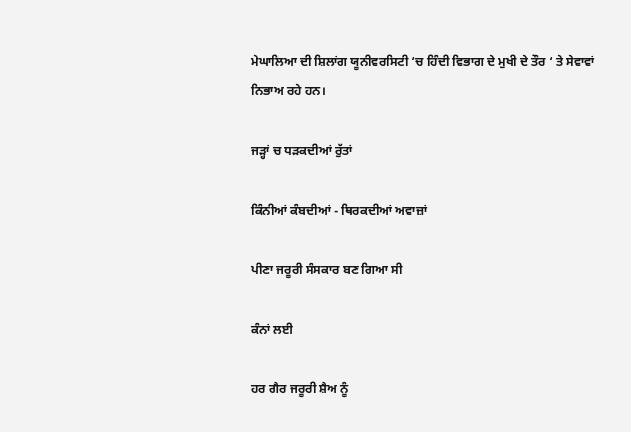ਮੇਘਾਲਿਆ ਦੀ ਸ਼ਿਲਾਂਗ ਯੂਨੀਵਰਸਿਟੀ ‘ਚ ਹਿੰਦੀ ਵਿਭਾਗ ਦੇ ਮੁਖੀ ਦੇ ਤੌਰ ‘ ਤੇ ਸੇਵਾਵਾਂ ਨਿਭਾਅ ਰਹੇ ਹਨ।

ਜੜ੍ਹਾਂ ਚ ਧੜਕਦੀਆਂ ਰੁੱਤਾਂ

ਕਿੰਨੀਆਂ ਕੰਬਦੀਆਂ - ਥਿਰਕਦੀਆਂ ਅਵਾਜ਼ਾਂ

ਪੀਣਾ ਜਰੂਰੀ ਸੰਸਕਾਰ ਬਣ ਗਿਆ ਸੀ

ਕੰਨਾਂ ਲਈ

ਹਰ ਗੈਰ ਜਰੂਰੀ ਸ਼ੈਅ ਨੂੰ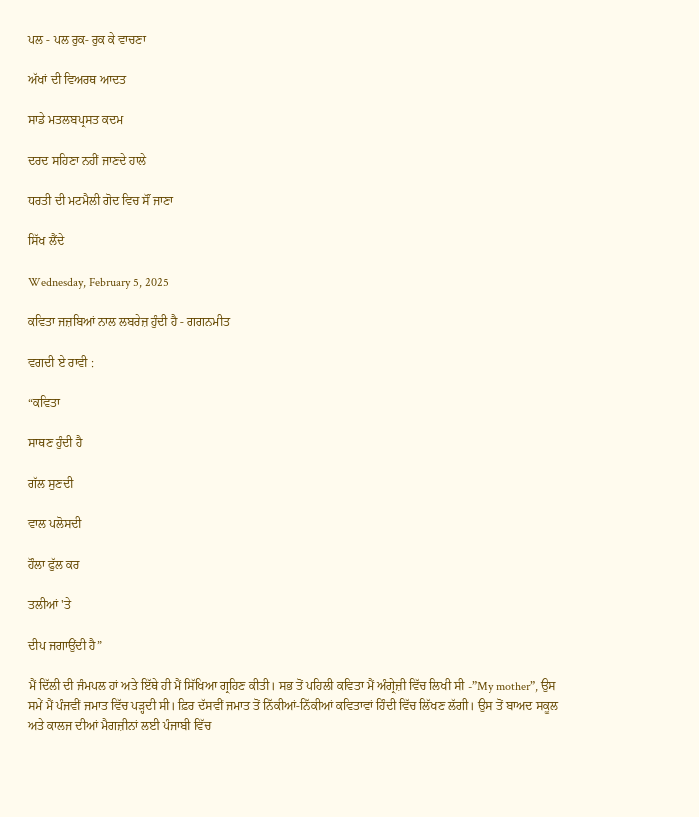ਪਲ - ਪਲ ਰੁਕ- ਰੁਕ ਕੇ ਵਾਚਣਾ

ਅੱਖਾਂ ਦੀ ਵਿਅਰਥ ਆਦਤ

ਸਾਡੇ ਮਤਲਬਪ੍ਰਸਤ ਕਦਮ

ਦਰਦ ਸਹਿਣਾ ਨਹੀਂ ਜਾਣਦੇ ਹਾਲੇ

ਧਰਤੀ ਦੀ ਮਟਮੈਲੀ ਗੋਦ ਵਿਚ ਸੌਂ ਜਾਣਾ

ਸਿੱਖ ਲੈਂਦੇ

Wednesday, February 5, 2025

ਕਵਿਤਾ ਜਜ਼ਬਿਆਂ ਨਾਲ ਲਬਰੇਜ਼ ਹੁੰਦੀ ਹੈ - ਗਗਨਮੀਤ

ਵਗਦੀ ਏ ਰਾਵੀ :

“ਕਵਿਤਾ

ਸਾਥਣ ਹੁੰਦੀ ਹੈ

ਗੱਲ ਸੁਣਦੀ

ਵਾਲ ਪਲੋਸਦੀ

ਹੌਲਾ ਫੁੱਲ ਕਰ

ਤਲੀਆਂ 'ਤੇ

ਦੀਪ ਜਗਾਉਂਦੀ ਹੈ”

ਮੈਂ ਦਿੱਲੀ ਦੀ ਜੰਮਪਲ ਹਾਂ ਅਤੇ ਇੱਥੇ ਹੀ ਮੈਂ ਸਿੱਖਿਆ ਗ੍ਰਹਿਣ ਕੀਤੀ। ਸਭ ਤੋਂ ਪਹਿਲੀ ਕਵਿਤਾ ਮੈਂ ਅੰਗ੍ਰੇਜ਼ੀ ਵਿੱਚ ਲਿਖੀ ਸੀ -”My mother”, ਉਸ ਸਮੇਂ ਮੈਂ ਪੰਜਵੀਂ ਜਮਾਤ ਵਿੱਚ ਪੜ੍ਹਦੀ ਸੀ। ਫ਼ਿਰ ਦੱਸਵੀਂ ਜਮਾਤ ਤੋਂ ਨਿੱਕੀਆਂ-ਨਿੱਕੀਆਂ ਕਵਿਤਾਵਾਂ ਹਿੰਦੀ ਵਿੱਚ ਲਿੱਖਣ ਲੱਗੀ। ਉਸ ਤੋਂ ਬਾਅਦ ਸਕੂਲ ਅਤੇ ਕਾਲਜ ਦੀਆਂ ਮੈਗਜ਼ੀਨਾਂ ਲਈ ਪੰਜਾਬੀ ਵਿੱਚ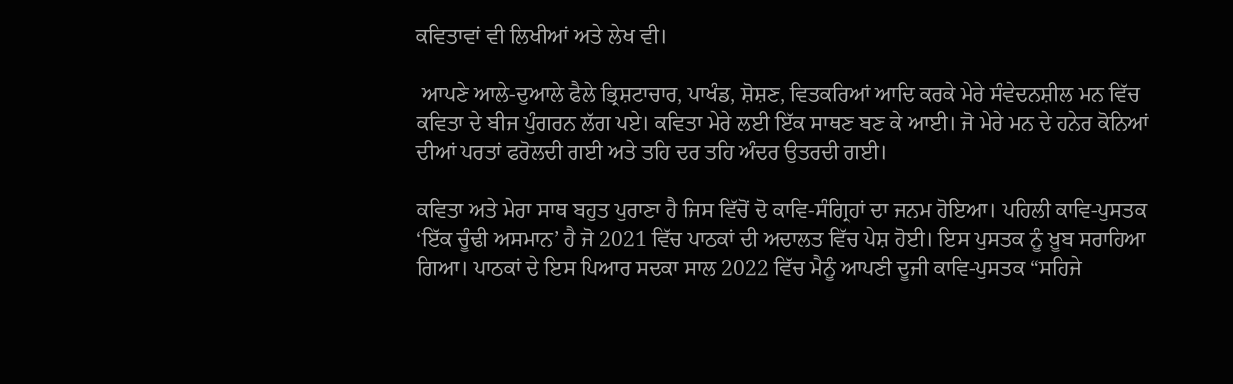ਕਵਿਤਾਵਾਂ ਵੀ ਲਿਖੀਆਂ ਅਤੇ ਲੇਖ ਵੀ।

 ਆਪਣੇ ਆਲੇ-ਦੁਆਲੇ ਫੈਲੇ ਭ੍ਰਿਸ਼ਟਾਚਾਰ, ਪਾਖੰਡ, ਸ਼ੋਸ਼ਣ, ਵਿਤਕਰਿਆਂ ਆਦਿ ਕਰਕੇ ਮੇਰੇ ਸੰਵੇਦਨਸ਼ੀਲ ਮਨ ਵਿੱਚ ਕਵਿਤਾ ਦੇ ਬੀਜ ਪੁੰਗਰਨ ਲੱਗ ਪਏ। ਕਵਿਤਾ ਮੇਰੇ ਲਈ ਇੱਕ ਸਾਥਣ ਬਣ ਕੇ ਆਈ। ਜੋ ਮੇਰੇ ਮਨ ਦੇ ਹਨੇਰ ਕੋਨਿਆਂ ਦੀਆਂ ਪਰਤਾਂ ਫਰੋਲਦੀ ਗਈ ਅਤੇ ਤਹਿ ਦਰ ਤਹਿ ਅੰਦਰ ਉਤਰਦੀ ਗਈ।

ਕਵਿਤਾ ਅਤੇ ਮੇਰਾ ਸਾਥ ਬਹੁਤ ਪੁਰਾਣਾ ਹੈ ਜਿਸ ਵਿੱਚੋਂ ਦੋ ਕਾਵਿ-ਸੰਗ੍ਰਿਹਾਂ ਦਾ ਜਨਮ ਹੋਇਆ। ਪਹਿਲੀ ਕਾਵਿ-ਪੁਸਤਕ ‘ਇੱਕ ਚੂੰਢੀ ਅਸਮਾਨ’ ਹੈ ਜੋ 2021 ਵਿੱਚ ਪਾਠਕਾਂ ਦੀ ਅਦਾਲਤ ਵਿੱਚ ਪੇਸ਼ ਹੋਈ। ਇਸ ਪੁਸਤਕ ਨੂੰ ਖ਼ੂਬ ਸਰਾਹਿਆ ਗਿਆ। ਪਾਠਕਾਂ ਦੇ ਇਸ ਪਿਆਰ ਸਦਕਾ ਸਾਲ 2022 ਵਿੱਚ ਮੈਨੂੰ ਆਪਣੀ ਦੂਜੀ ਕਾਵਿ-ਪੁਸਤਕ “ਸਹਿਜੇ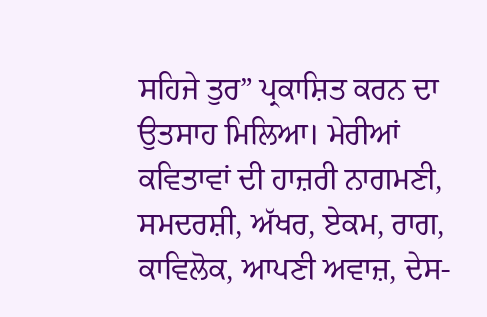ਸਹਿਜੇ ਤੁਰ” ਪ੍ਰਕਾਸ਼ਿਤ ਕਰਨ ਦਾ ਉਤਸਾਹ ਮਿਲਿਆ। ਮੇਰੀਆਂ ਕਵਿਤਾਵਾਂ ਦੀ ਹਾਜ਼ਰੀ ਨਾਗਮਣੀ, ਸਮਦਰਸ਼ੀ, ਅੱਖਰ, ਏਕਮ, ਰਾਗ, ਕਾਵਿਲੋਕ, ਆਪਣੀ ਅਵਾਜ਼, ਦੇਸ-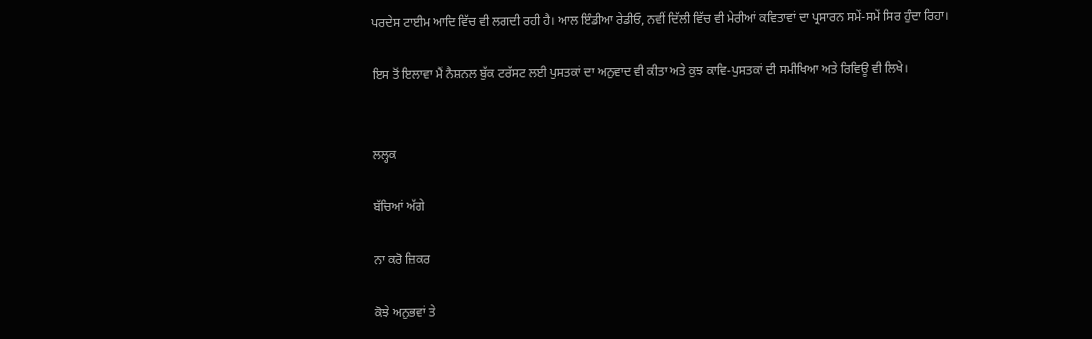ਪਰਦੇਸ ਟਾਈਮ ਆਦਿ ਵਿੱਚ ਵੀ ਲਗਦੀ ਰਹੀ ਹੈ। ਆਲ ਇੰਡੀਆ ਰੇਡੀਓ, ਨਵੀਂ ਦਿੱਲੀ ਵਿੱਚ ਵੀ ਮੇਰੀਆਂ ਕਵਿਤਾਵਾਂ ਦਾ ਪ੍ਰਸਾਰਨ ਸਮੇਂ-ਸਮੇਂ ਸਿਰ ਹੁੰਦਾ ਰਿਹਾ।

ਇਸ ਤੋਂ ਇਲਾਵਾ ਮੈਂ ਨੈਸ਼ਨਲ ਬੁੱਕ ਟਰੱਸਟ ਲਈ ਪੁਸਤਕਾਂ ਦਾ ਅਨੁਵਾਦ ਵੀ ਕੀਤਾ ਅਤੇ ਕੁਝ ਕਾਵਿ-ਪੁਸਤਕਾਂ ਦੀ ਸਮੀਖਿਆ ਅਤੇ ਰਿਵਿਊ ਵੀ ਲਿਖੇ।


ਲਲ੍ਹਕ

ਬੱਚਿਆਂ ਅੱਗੇ

ਨਾ ਕਰੋ ਜ਼ਿਕਰ

ਕੋਝੇ ਅਨੁਭਵਾਂ ਤੇ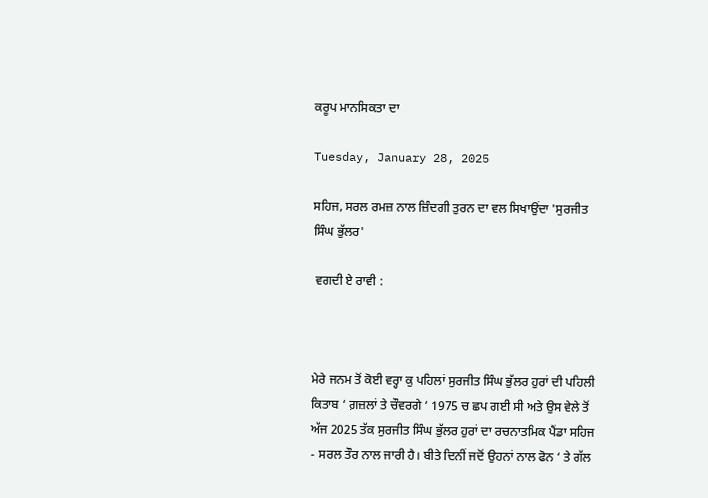ਕਰੂਪ ਮਾਨਸਿਕਤਾ ਦਾ

Tuesday, January 28, 2025

ਸਹਿਜ, ਸਰਲ ਰਮਜ਼ ਨਾਲ ਜ਼ਿੰਦਗੀ ਤੁਰਨ ਦਾ ਵਲ ਸਿਖਾਉਂਦਾ 'ਸੁਰਜੀਤ ਸਿੰਘ ਭੁੱਲਰ'

 ਵਗਦੀ ਏ ਰਾਵੀ :



ਮੇਰੇ ਜਨਮ ਤੋਂ ਕੋਈ ਵਰ੍ਹਾ ਕੁ ਪਹਿਲਾਂ ਸੁਰਜੀਤ ਸਿੰਘ ਭੁੱਲਰ ਹੁਰਾਂ ਦੀ ਪਹਿਲੀ ਕਿਤਾਬ ‘ ਗ਼ਜ਼ਲਾਂ ਤੇ ਚੌਵਰਗੇ ‘ 1975 ਚ ਛਪ ਗਈ ਸੀ ਅਤੇ ਉਸ ਵੇਲੇ ਤੋਂ ਅੱਜ 2025 ਤੱਕ ਸੁਰਜੀਤ ਸਿੰਘ ਭੁੱਲਰ ਹੁਰਾਂ ਦਾ ਰਚਨਾਤਮਿਕ ਪੈਂਡਾ ਸਹਿਜ - ਸਰਲ ਤੌਰ ਨਾਲ ਜਾਰੀ ਹੈ। ਬੀਤੇ ਦਿਨੀਂ ਜਦੋਂ ਉਹਨਾਂ ਨਾਲ ਫੋਨ ‘ ਤੇ ਗੱਲ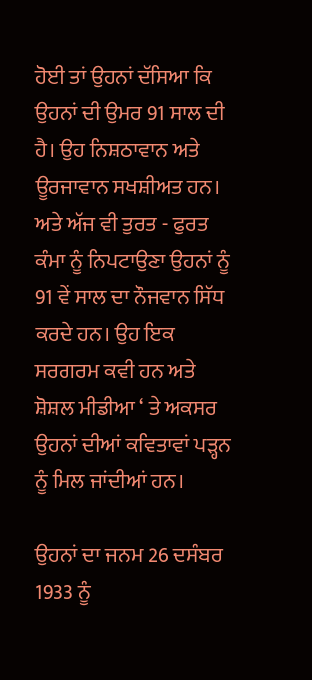ਹੋਈ ਤਾਂ ਉਹਨਾਂ ਦੱਸਿਆ ਕਿ ਉਹਨਾਂ ਦੀ ਉਮਰ 91 ਸਾਲ ਦੀ ਹੈ। ਉਹ ਨਿਸ਼ਠਾਵਾਨ ਅਤੇ ਊਰਜਾਵਾਨ ਸਖਸ਼ੀਅਤ ਹਨ। ਅਤੇ ਅੱਜ ਵੀ ਤੁਰਤ - ਫੁਰਤ ਕੰਮਾ ਨੂੰ ਨਿਪਟਾਉਣਾ ਉਹਨਾਂ ਨੂੰ 91 ਵੇਂ ਸਾਲ ਦਾ ਨੌਜਵਾਨ ਸਿੱਧ ਕਰਦੇ ਹਨ। ਉਹ ਇਕ ਸਰਗਰਮ ਕਵੀ ਹਨ ਅਤੇ ਸ਼ੋਸ਼ਲ ਮੀਡੀਆ ‘ ਤੇ ਅਕਸਰ ਉਹਨਾਂ ਦੀਆਂ ਕਵਿਤਾਵਾਂ ਪੜ੍ਹਨ ਨੂੰ ਮਿਲ ਜਾਂਦੀਆਂ ਹਨ।

ਉਹਨਾਂ ਦਾ ਜਨਮ 26 ਦਸੰਬਰ 1933 ਨੂੰ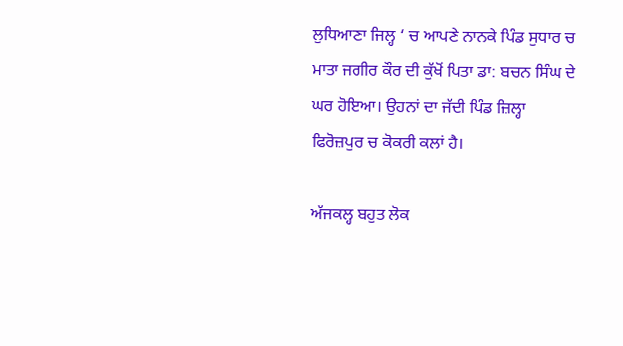ਲੁਧਿਆਣਾ ਜਿਲ੍ਹ ‘ ਚ ਆਪਣੇ ਨਾਨਕੇ ਪਿੰਡ ਸੁਧਾਰ ਚ ਮਾਤਾ ਜਗੀਰ ਕੌਰ ਦੀ ਕੁੱਖੋਂ ਪਿਤਾ ਡਾ: ਬਚਨ ਸਿੰਘ ਦੇ ਘਰ ਹੋਇਆ। ਉਹਨਾਂ ਦਾ ਜੱਦੀ ਪਿੰਡ ਜ਼ਿਲ੍ਹਾ ਫਿਰੋਜ਼ਪੁਰ ਚ ਕੋਕਰੀ ਕਲਾਂ ਹੈ।

ਅੱਜਕਲ੍ਹ ਬਹੁਤ ਲੋਕ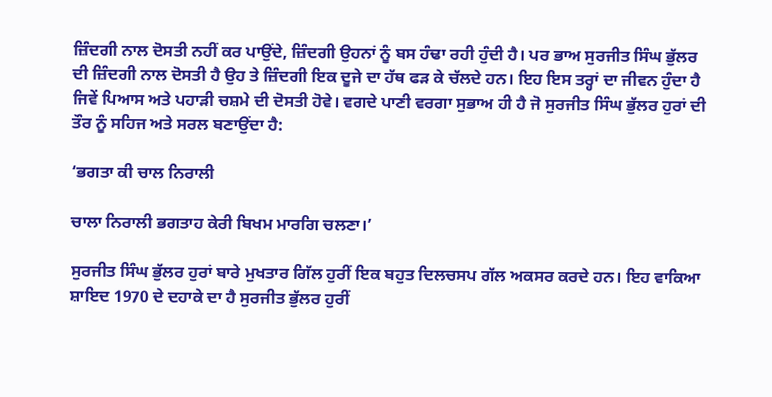ਜ਼ਿੰਦਗੀ ਨਾਲ ਦੋਸਤੀ ਨਹੀਂ ਕਰ ਪਾਉਂਦੇ, ਜ਼ਿੰਦਗੀ ਉਹਨਾਂ ਨੂੰ ਬਸ ਹੰਢਾ ਰਹੀ ਹੁੰਦੀ ਹੈ। ਪਰ ਭਾਅ ਸੁਰਜੀਤ ਸਿੰਘ ਭੁੱਲਰ ਦੀ ਜ਼ਿੰਦਗੀ ਨਾਲ ਦੋਸਤੀ ਹੈ ਉਹ ਤੇ ਜ਼ਿੰਦਗੀ ਇਕ ਦੂਜੇ ਦਾ ਹੱਥ ਫੜ ਕੇ ਚੱਲਦੇ ਹਨ। ਇਹ ਇਸ ਤਰ੍ਹਾਂ ਦਾ ਜੀਵਨ ਹੁੰਦਾ ਹੈ ਜਿਵੇਂ ਪਿਆਸ ਅਤੇ ਪਹਾੜੀ ਚਸ਼ਮੇ ਦੀ ਦੋਸਤੀ ਹੋਵੇ। ਵਗਦੇ ਪਾਣੀ ਵਰਗਾ ਸੁਭਾਅ ਹੀ ਹੈ ਜੋ ਸੁਰਜੀਤ ਸਿੰਘ ਭੁੱਲਰ ਹੁਰਾਂ ਦੀ ਤੌਰ ਨੂੰ ਸਹਿਜ ਅਤੇ ਸਰਲ ਬਣਾਉਂਦਾ ਹੈ:

‘ਭਗਤਾ ਕੀ ਚਾਲ ਨਿਰਾਲੀ

ਚਾਲਾ ਨਿਰਾਲੀ ਭਗਤਾਹ ਕੇਰੀ ਬਿਖਮ ਮਾਰਗਿ ਚਲਣਾ।’

ਸੁਰਜੀਤ ਸਿੰਘ ਭੁੱਲਰ ਹੁਰਾਂ ਬਾਰੇ ਮੁਖਤਾਰ ਗਿੱਲ ਹੁਰੀਂ ਇਕ ਬਹੁਤ ਦਿਲਚਸਪ ਗੱਲ ਅਕਸਰ ਕਰਦੇ ਹਨ। ਇਹ ਵਾਕਿਆ ਸ਼ਾਇਦ 1970 ਦੇ ਦਹਾਕੇ ਦਾ ਹੈ ਸੁਰਜੀਤ ਭੁੱਲਰ ਹੁਰੀਂ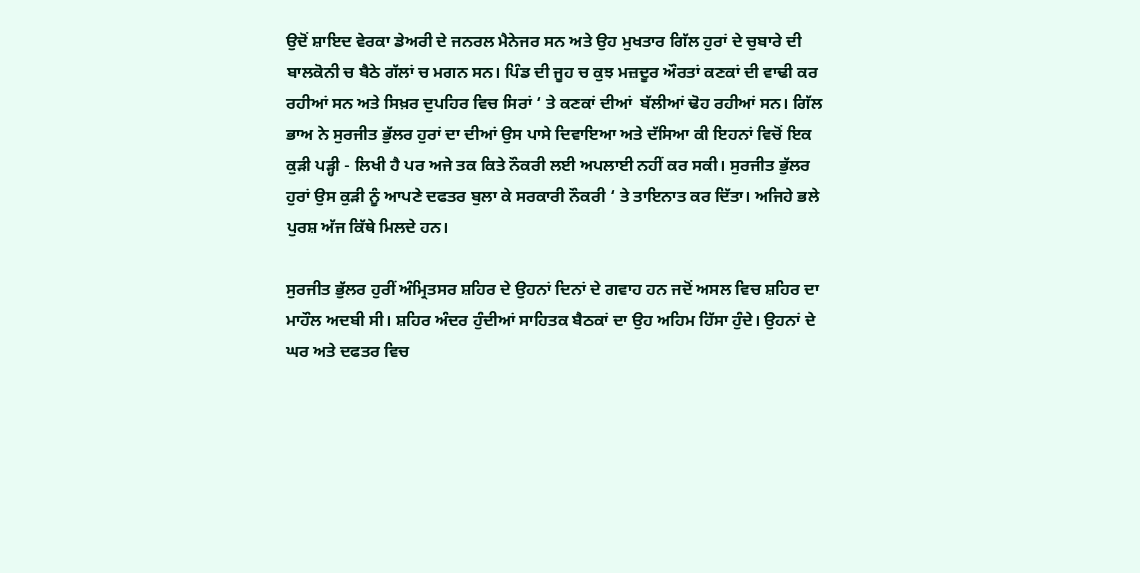ਉਦੋਂ ਸ਼ਾਇਦ ਵੇਰਕਾ ਡੇਅਰੀ ਦੇ ਜਨਰਲ ਮੈਨੇਜਰ ਸਨ ਅਤੇ ਉਹ ਮੁਖਤਾਰ ਗਿੱਲ ਹੁਰਾਂ ਦੇ ਚੁਬਾਰੇ ਦੀ ਬਾਲਕੋਨੀ ਚ ਬੈਠੇ ਗੱਲਾਂ ਚ ਮਗਨ ਸਨ। ਪਿੰਡ ਦੀ ਜੂਹ ਚ ਕੁਝ ਮਜ਼ਦੂਰ ਔਰਤਾਂ ਕਣਕਾਂ ਦੀ ਵਾਢੀ ਕਰ ਰਹੀਆਂ ਸਨ ਅਤੇ ਸਿਖ਼ਰ ਦੁਪਹਿਰ ਵਿਚ ਸਿਰਾਂ ‘ ਤੇ ਕਣਕਾਂ ਦੀਆਂ  ਬੱਲੀਆਂ ਢੋਹ ਰਹੀਆਂ ਸਨ। ਗਿੱਲ ਭਾਅ ਨੇ ਸੁਰਜੀਤ ਭੁੱਲਰ ਹੁਰਾਂ ਦਾ ਦੀਆਂ ਉਸ ਪਾਸੇ ਦਿਵਾਇਆ ਅਤੇ ਦੱਸਿਆ ਕੀ ਇਹਨਾਂ ਵਿਚੋਂ ਇਕ ਕੁੜੀ ਪੜ੍ਹੀ - ਲਿਖੀ ਹੈ ਪਰ ਅਜੇ ਤਕ ਕਿਤੇ ਨੌਕਰੀ ਲਈ ਅਪਲਾਈ ਨਹੀਂ ਕਰ ਸਕੀ। ਸੁਰਜੀਤ ਭੁੱਲਰ ਹੁਰਾਂ ਉਸ ਕੁੜੀ ਨੂੰ ਆਪਣੇ ਦਫਤਰ ਬੁਲਾ ਕੇ ਸਰਕਾਰੀ ਨੌਕਰੀ ‘ ਤੇ ਤਾਇਨਾਤ ਕਰ ਦਿੱਤਾ। ਅਜਿਹੇ ਭਲੇ ਪੁਰਸ਼ ਅੱਜ ਕਿੱਥੇ ਮਿਲਦੇ ਹਨ।

ਸੁਰਜੀਤ ਭੁੱਲਰ ਹੁਰੀਂ ਅੰਮ੍ਰਿਤਸਰ ਸ਼ਹਿਰ ਦੇ ਉਹਨਾਂ ਦਿਨਾਂ ਦੇ ਗਵਾਹ ਹਨ ਜਦੋਂ ਅਸਲ ਵਿਚ ਸ਼ਹਿਰ ਦਾ ਮਾਹੌਲ ਅਦਬੀ ਸੀ। ਸ਼ਹਿਰ ਅੰਦਰ ਹੁੰਦੀਆਂ ਸਾਹਿਤਕ ਬੈਠਕਾਂ ਦਾ ਉਹ ਅਹਿਮ ਹਿੱਸਾ ਹੁੰਦੇ। ਉਹਨਾਂ ਦੇ ਘਰ ਅਤੇ ਦਫਤਰ ਵਿਚ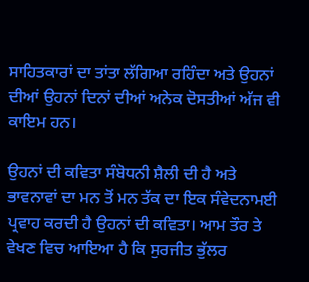ਸਾਹਿਤਕਾਰਾਂ ਦਾ ਤਾਂਤਾ ਲੱਗਿਆ ਰਹਿੰਦਾ ਅਤੇ ਉਹਨਾਂ ਦੀਆਂ ਉਹਨਾਂ ਦਿਨਾਂ ਦੀਆਂ ਅਨੇਕ ਦੋਸਤੀਆਂ ਅੱਜ ਵੀ ਕਾਇਮ ਹਨ।

ਉਹਨਾਂ ਦੀ ਕਵਿਤਾ ਸੰਬੋਧਨੀ ਸ਼ੈਲੀ ਦੀ ਹੈ ਅਤੇ ਭਾਵਨਾਵਾਂ ਦਾ ਮਨ ਤੋਂ ਮਨ ਤੱਕ ਦਾ ਇਕ ਸੰਵੇਦਨਾਮਈ ਪ੍ਰਵਾਹ ਕਰਦੀ ਹੈ ਉਹਨਾਂ ਦੀ ਕਵਿਤਾ। ਆਮ ਤੌਰ ਤੇ ਵੇਖਣ ਵਿਚ ਆਇਆ ਹੈ ਕਿ ਸੁਰਜੀਤ ਭੁੱਲਰ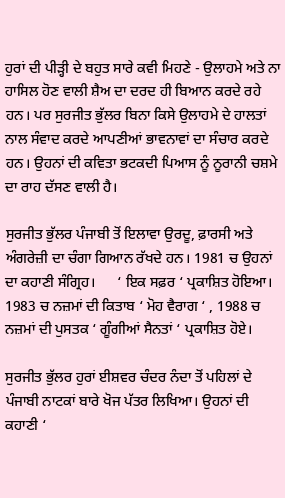ਹੁਰਾਂ ਦੀ ਪੀੜ੍ਹੀ ਦੇ ਬਹੁਤ ਸਾਰੇ ਕਵੀ ਮਿਹਣੇ - ਉਲਾਹਮੇ ਅਤੇ ਨਾ ਹਾਸਿਲ ਹੋਣ ਵਾਲੀ ਸ਼ੈਅ ਦਾ ਦਰਦ ਹੀ ਬਿਆਨ ਕਰਦੇ ਰਹੇ ਹਨ। ਪਰ ਸੁਰਜੀਤ ਭੁੱਲਰ ਬਿਨਾ ਕਿਸੇ ਉਲਾਹਮੇ ਦੇ ਹਾਲਤਾਂ ਨਾਲ ਸੰਵਾਦ ਕਰਦੇ ਆਪਣੀਆਂ ਭਾਵਨਾਵਾਂ ਦਾ ਸੰਚਾਰ ਕਰਦੇ ਹਨ। ਉਹਨਾਂ ਦੀ ਕਵਿਤਾ ਭਟਕਦੀ ਪਿਆਸ ਨੂੰ ਨੂਰਾਨੀ ਚਸ਼ਮੇ ਦਾ ਰਾਹ ਦੱਸਣ ਵਾਲੀ ਹੈ।

ਸੁਰਜੀਤ ਭੁੱਲਰ ਪੰਜਾਬੀ ਤੋਂ ਇਲਾਵਾ ਉਰਦੂ, ਫ਼ਾਰਸੀ ਅਤੇ ਅੰਗਰੇਜ਼ੀ ਦਾ ਚੰਗਾ ਗਿਆਨ ਰੱਖਦੇ ਹਨ। 1981 ਚ ਉਹਨਾਂ ਦਾ ਕਹਾਣੀ ਸੰਗ੍ਰਿਹ।      ‘ ਇਕ ਸਫ਼ਰ ‘ ਪ੍ਰਕਾਸ਼ਿਤ ਹੋਇਆ। 1983 ਚ ਨਜ਼ਮਾਂ ਦੀ ਕਿਤਾਬ ‘ ਮੋਹ ਵੈਰਾਗ ‘ , 1988 ਚ ਨਜ਼ਮਾਂ ਦੀ ਪੁਸਤਕ ‘ ਗੂੰਗੀਆਂ ਸੈਨਤਾਂ ‘ ਪ੍ਰਕਾਸ਼ਿਤ ਹੋਏ।

ਸੁਰਜੀਤ ਭੁੱਲਰ ਹੁਰਾਂ ਈਸ਼ਵਰ ਚੰਦਰ ਨੰਦਾ ਤੋਂ ਪਹਿਲਾਂ ਦੇ ਪੰਜਾਬੀ ਨਾਟਕਾਂ ਬਾਰੇ ਖੋਜ ਪੱਤਰ ਲਿਖਿਆ। ਉਹਨਾਂ ਦੀ ਕਹਾਣੀ ‘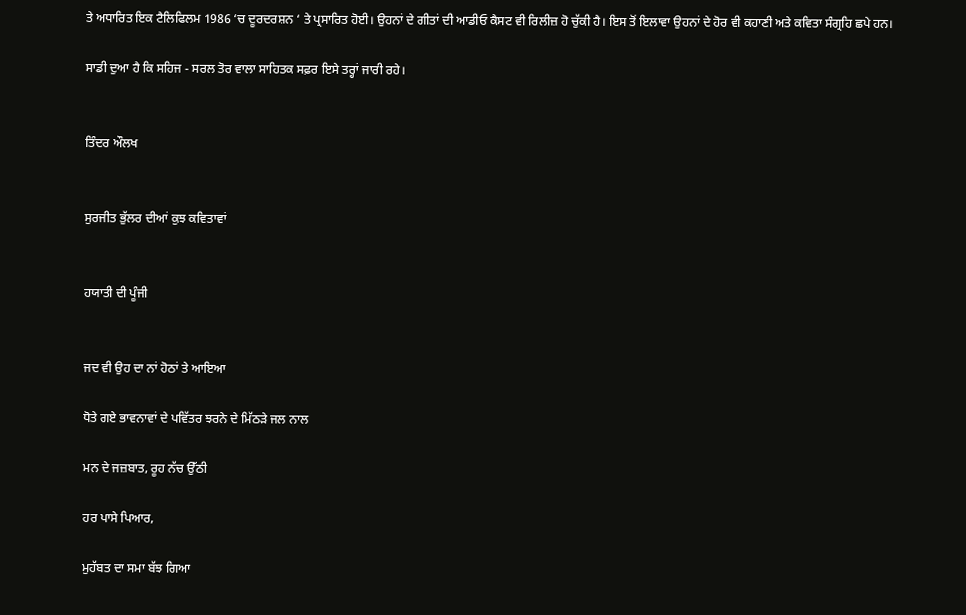ਤੇ ਅਧਾਰਿਤ ਇਕ ਟੈਲਿਫਿਲਮ 1986 ‘ਚ ਦੂਰਦਰਸ਼ਨ ‘ ਤੇ ਪ੍ਰਸਾਰਿਤ ਹੋਈ। ਉਹਨਾਂ ਦੇ ਗੀਤਾਂ ਦੀ ਆਡੀਓ ਕੈਸਟ ਵੀ ਰਿਲੀਜ਼ ਹੋ ਚੁੱਕੀ ਹੈ। ਇਸ ਤੋਂ ਇਲਾਵਾ ਉਹਨਾਂ ਦੇ ਹੋਰ ਵੀ ਕਹਾਣੀ ਅਤੇ ਕਵਿਤਾ ਸੰਗ੍ਰਹਿ ਛਪੇ ਹਨ।

ਸਾਡੀ ਦੁਆ ਹੈ ਕਿ ਸਹਿਜ - ਸਰਲ ਤੋਰ ਵਾਲਾ ਸਾਹਿਤਕ ਸਫ਼ਰ ਇਸੇ ਤਰ੍ਹਾਂ ਜਾਰੀ ਰਹੇ।


ਤਿੰਦਰ ਔਲਖ


ਸੁਰਜੀਤ ਭੁੱਲਰ ਦੀਆਂ ਕੁਝ ਕਵਿਤਾਵਾਂ


ਹਯਾਤੀ ਦੀ ਪੂੰਜੀ


ਜਦ ਵੀ ਉਹ ਦਾ ਨਾਂ ਹੋਠਾਂ ਤੇ ਆਇਆ

ਧੋਤੇ ਗਏ ਭਾਵਨਾਵਾਂ ਦੇ ਪਵਿੱਤਰ ਝਰਨੇ ਦੇ ਮਿੱਠੜੇ ਜਲ ਨਾਲ

ਮਨ ਦੇ ਜਜ਼ਬਾਤ, ਰੂਹ ਨੱਚ ਉੱਠੀ

ਹਰ ਪਾਸੇ ਪਿਆਰ,

ਮੁਹੱਬਤ ਦਾ ਸਮਾ ਬੱਝ ਗਿਆ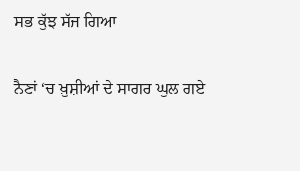ਸਭ ਕੁੱਝ ਸੱਜ ਗਿਆ

ਨੈਣਾਂ ‘ਚ ਖ਼ੁਸ਼ੀਆਂ ਦੇ ਸਾਗਰ ਘੁਲ ਗਏ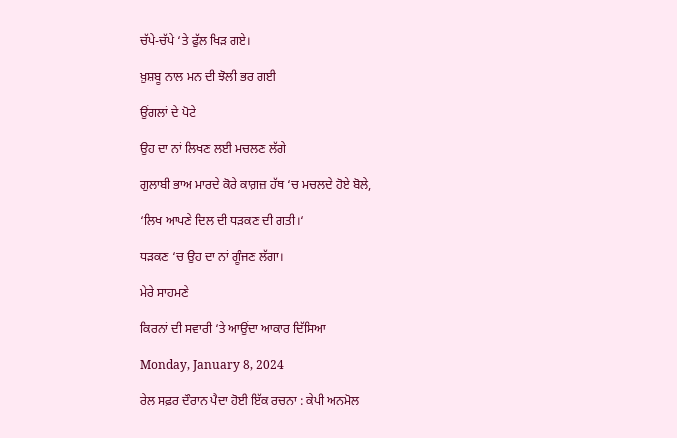ਚੱਪੇ-ਚੱਪੇ ‘ਤੇ ਫੁੱਲ ਖਿੜ ਗਏ।

ਖ਼ੁਸ਼ਬੂ ਨਾਲ ਮਨ ਦੀ ਝੋਲੀ ਭਰ ਗਈ

ਉਂਗਲਾਂ ਦੇ ਪੋਟੇ

ਉਹ ਦਾ ਨਾਂ ਲਿਖਣ ਲਈ ਮਚਲਣ ਲੱਗੇ

ਗੁਲਾਬੀ ਭਾਅ ਮਾਰਦੇ ਕੋਰੇ ਕਾਗ਼ਜ਼ ਹੱਥ ‘ਚ ਮਚਲਦੇ ਹੋਏ ਬੋਲੇ,

‘ਲਿਖ ਆਪਣੇ ਦਿਲ ਦੀ ਧੜਕਣ ਦੀ ਗਤੀ।‘

ਧੜਕਣ ‘ਚ ਉਹ ਦਾ ਨਾਂ ਗੂੰਜਣ ਲੱਗਾ।

ਮੇਰੇ ਸਾਹਮਣੇ

ਕਿਰਨਾਂ ਦੀ ਸਵਾਰੀ ‘ਤੇ ਆਉਂਦਾ ਆਕਾਰ ਦਿੱਸਿਆ

Monday, January 8, 2024

ਰੇਲ ਸਫ਼ਰ ਦੌਰਾਨ ਪੈਦਾ ਹੋਈ ਇੱਕ ਰਚਨਾ : ਕੇਪੀ ਅਨਮੋਲ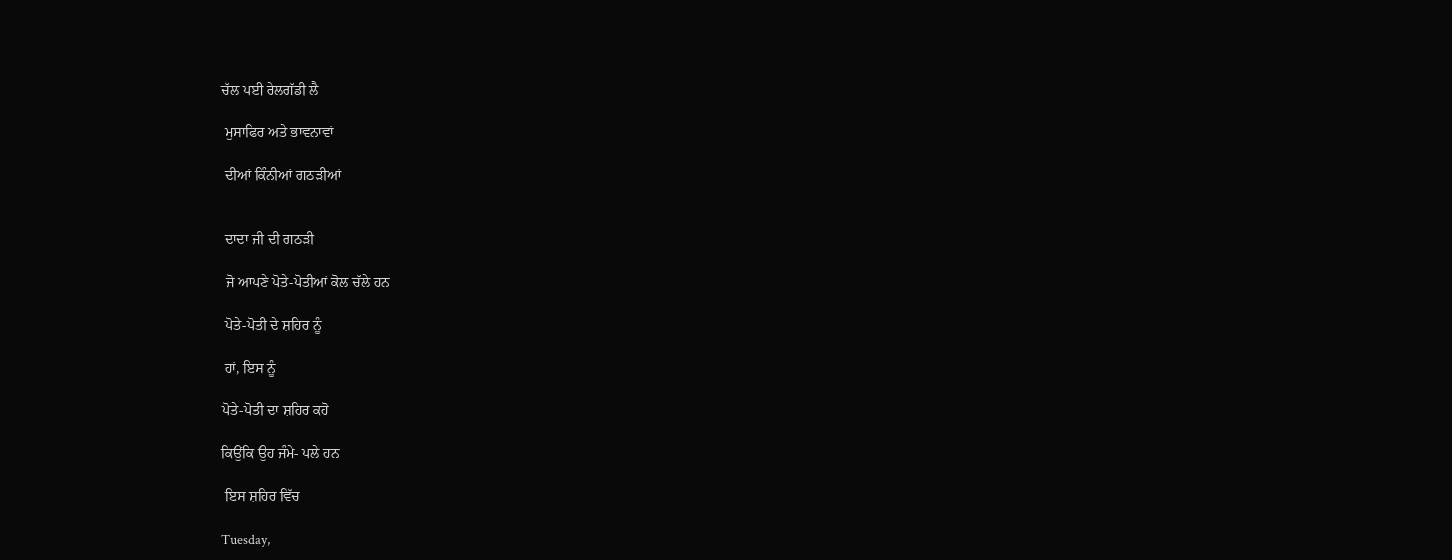ਚੱਲ ਪਈ ਰੇਲਗੱਡੀ ਲੈ

 ਮੁਸਾਫਿਰ ਅਤੇ ਭਾਵਨਾਵਾਂ

 ਦੀਆਂ ਕਿੰਨੀਆਂ ਗਠੜੀਆਂ


 ਦਾਦਾ ਜੀ ਦੀ ਗਠੜੀ

 ਜੋ ਆਪਣੇ ਪੋਤੇ-ਪੋਤੀਆਂ ਕੋਲ ਚੱਲੇ ਹਨ

 ਪੋਤੇ-ਪੋਤੀ ਦੇ ਸ਼ਹਿਰ ਨੂੰ

 ਹਾਂ, ਇਸ ਨੂੰ

ਪੋਤੇ-ਪੋਤੀ ਦਾ ਸ਼ਹਿਰ ਕਹੋ

ਕਿਉਂਕਿ ਉਹ ਜੰਮੇ- ਪਲੇ ਹਨ

 ਇਸ ਸ਼ਹਿਰ ਵਿੱਚ

Tuesday,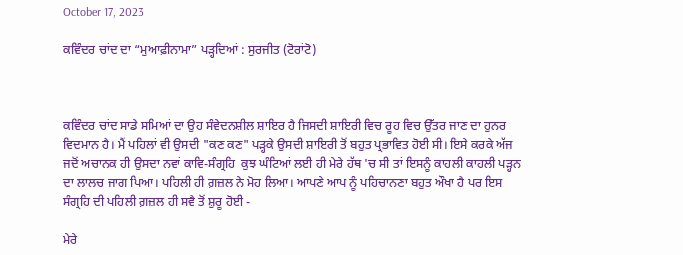October 17, 2023

ਕਵਿੰਦਰ ਚਾਂਦ ਦਾ “ਮੁਆਫ਼ੀਨਾਮਾ” ਪੜ੍ਹਦਿਆਂ : ਸੁਰਜੀਤ (ਟੋਰਾਂਟੋ)



ਕਵਿੰਦਰ ਚਾਂਦ ਸਾਡੇ ਸਮਿਆਂ ਦਾ ਉਹ ਸੰਵੇਦਨਸ਼ੀਲ ਸ਼ਾਇਰ ਹੈ ਜਿਸਦੀ ਸ਼ਾਇਰੀ ਵਿਚ ਰੂਹ ਵਿਚ ਉੱਤਰ ਜਾਣ ਦਾ ਹੁਨਰ ਵਿਦਮਾਨ ਹੈ। ਮੈਂ ਪਹਿਲਾਂ ਵੀ ਉਸਦੀ "ਕਣ ਕਣ" ਪੜ੍ਹਕੇ ਉਸਦੀ ਸ਼ਾਇਰੀ ਤੋਂ ਬਹੁਤ ਪ੍ਰਭਾਵਿਤ ਹੋਈ ਸੀ। ਇਸੇ ਕਰਕੇ ਅੱਜ ਜਦੋਂ ਅਚਾਨਕ ਹੀ ਉਸਦਾ ਨਵਾਂ ਕਾਵਿ-ਸੰਗ੍ਰਹਿ  ਕੁਝ ਘੰਟਿਆਂ ਲਈ ਹੀ ਮੇਰੇ ਹੱਥ 'ਚ ਸੀ ਤਾਂ ਇਸਨੂੰ ਕਾਹਲੀ ਕਾਹਲੀ ਪੜ੍ਹਨ ਦਾ ਲਾਲਚ ਜਾਗ ਪਿਆ। ਪਹਿਲੀ ਹੀ ਗ਼ਜ਼ਲ ਨੇ ਮੋਹ ਲਿਆ। ਆਪਣੇ ਆਪ ਨੂੰ ਪਹਿਚਾਨਣਾ ਬਹੁਤ ਔਖਾ ਹੈ ਪਰ ਇਸ ਸੰਗ੍ਰਹਿ ਦੀ ਪਹਿਲੀ ਗ਼ਜ਼ਲ ਹੀ ਸਵੈ ਤੋਂ ਸ਼ੁਰੂ ਹੋਈ -

ਮੇਰੇ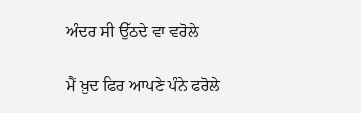ਅੰਦਰ ਸੀ ਉੱਠਦੇ ਵਾ ਵਰੋਲੇ

ਮੈਂ ਖ਼ੁਦ ਫਿਰ ਆਪਣੇ ਪੰਨੇ ਫਰੋਲੇ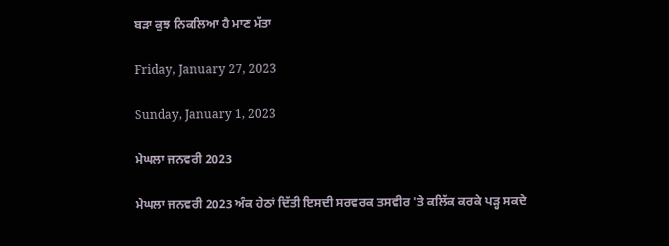ਬੜਾ ਕੁਝ ਨਿਕਲਿਆ ਹੈ ਮਾਣ ਮੱਤਾ

Friday, January 27, 2023

Sunday, January 1, 2023

ਮੇਘਲਾ ਜਨਵਰੀ 2023

ਮੇਘਲਾ ਜਨਵਰੀ 2023 ਅੰਕ ਹੇਠਾਂ ਦਿੱਤੀ ਇਸਦੀ ਸਰਵਰਕ ਤਸਵੀਰ 'ਤੇ ਕਲਿੱਕ ਕਰਕੇ ਪੜ੍ਹ ਸਕਦੇ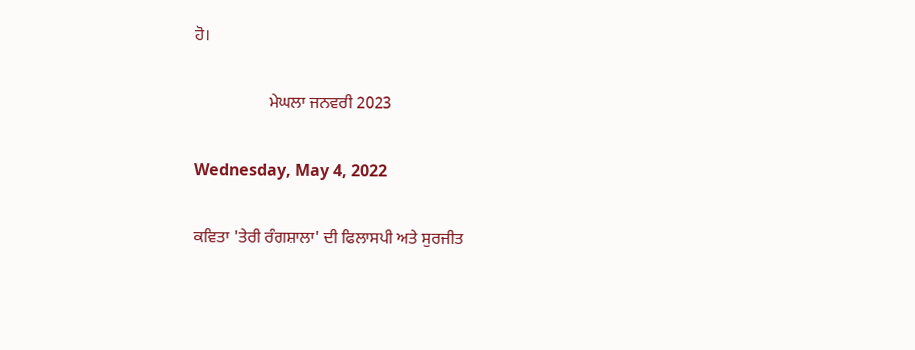ਹੋ।

                  ਮੇਘਲਾ ਜਨਵਰੀ 2023

Wednesday, May 4, 2022

ਕਵਿਤਾ 'ਤੇਰੀ ਰੰਗਸ਼ਾਲਾ' ਦੀ ਫਿਲਾਸਪੀ ਅਤੇ ਸੁਰਜੀਤ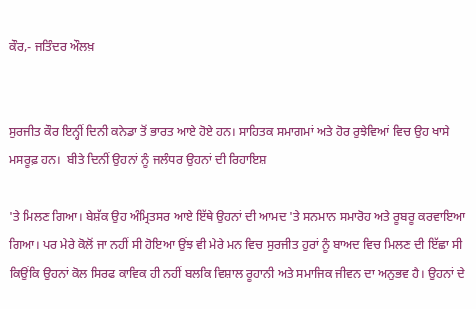ਕੌਰ,- ਜਤਿੰਦਰ ਔਲਖ਼


ਸੁਰਜੀਤ ਕੌਰ ਇਨ੍ਹੀਂ ਦਿਨੀ ਕਨੇਡਾ ਤੋਂ ਭਾਰਤ ਆਏ ਹੋਏ ਹਨ। ਸਾਹਿਤਕ ਸਮਾਗਮਾਂ ਅਤੇ ਹੋਰ ਰੁਝੇਵਿਆਂ ਵਿਚ ਉਹ ਖਾਸੇ ਮਸਰੂਫ਼ ਹਨ।  ਬੀਤੇ ਦਿਨੀਂ ਉਹਨਾਂ ਨੂੰ ਜਲੰਧਰ ਉਹਨਾਂ ਦੀ ਰਿਹਾਇਸ਼

'ਤੇ ਮਿਲਣ ਗਿਆ। ਬੇਸ਼ੱਕ ਉਹ ਅੰਮ੍ਰਿਤਸਰ ਆਏ ਇੱਥੇ ਉਹਨਾਂ ਦੀ ਆਮਦ 'ਤੇ ਸਨਮਾਨ ਸਮਾਰੋਹ ਅਤੇ ਰੂਬਰੂ ਕਰਵਾਇਆ ਗਿਆ। ਪਰ ਮੇਰੇ ਕੋਲੋਂ ਜਾ ਨਹੀਂ ਸੀ ਹੋਇਆ ਉਂਝ ਵੀ ਮੇਰੇ ਮਨ ਵਿਚ ਸੁਰਜੀਤ ਹੁਰਾਂ ਨੂੰ ਬਾਅਦ ਵਿਚ ਮਿਲਣ ਦੀ ਇੱਛਾ ਸੀ ਕਿਉਂਕਿ ਉਹਨਾਂ ਕੋਲ ਸਿਰਫ ਕਾਵਿਕ ਹੀ ਨਹੀਂ ਬਲਕਿ ਵਿਸ਼ਾਲ ਰੂਹਾਨੀ ਅਤੇ ਸਮਾਜਿਕ ਜੀਵਨ ਦਾ ਅਨੁਭਵ ਹੈ। ਉਹਨਾਂ ਦੇ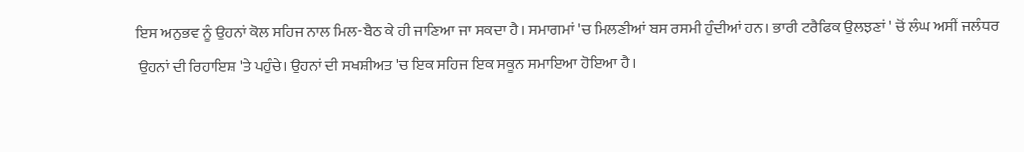ਇਸ ਅਨੁਭਵ ਨੂੰ ਉਹਨਾਂ ਕੋਲ ਸਹਿਜ ਨਾਲ ਮਿਲ-ਬੈਠ ਕੇ ਹੀ ਜਾਣਿਆ ਜਾ ਸਕਦਾ ਹੈ। ਸਮਾਗਮਾਂ 'ਚ ਮਿਲਣੀਆਂ ਬਸ ਰਸਮੀ ਹੁੰਦੀਆਂ ਹਨ। ਭਾਰੀ ਟਰੈਫਿਕ ਉਲਝਣਾਂ ' ਚੋਂ ਲੰਘ ਅਸੀਂ ਜਲੰਧਰ
 ਉਹਨਾਂ ਦੀ ਰਿਹਾਇਸ਼ 'ਤੇ ਪਹੁੰਚੇ। ਉਹਨਾਂ ਦੀ ਸਖਸ਼ੀਅਤ 'ਚ ਇਕ ਸਹਿਜ ਇਕ ਸਕੂਨ ਸਮਾਇਆ ਹੋਇਆ ਹੈ।